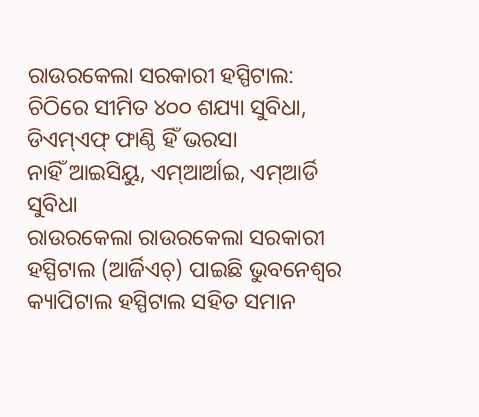ରାଉରକେଲା ସରକାରୀ ହସ୍ପିଟାଲ: ଚିଠିରେ ସୀମିତ ୪୦୦ ଶଯ୍ୟା ସୁବିଧା, ଡିଏମ୍ଏଫ୍ ଫାଣ୍ଠି ହିଁ ଭରସା
ନାହିଁ ଆଇସିୟୁ, ଏମ୍ଆର୍ଆଇ, ଏମ୍ଆର୍ଡି ସୁବିଧା
ରାଉରକେଲା ରାଉରକେଲା ସରକାରୀ ହସ୍ପିଟାଲ (ଆର୍ଜିଏଚ୍) ପାଇଛି ଭୁବନେଶ୍ବର କ୍ୟାପିଟାଲ ହସ୍ପିଟାଲ ସହିତ ସମାନ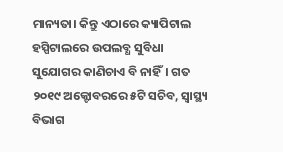ମାନ୍ୟତା। କିନ୍ତୁ ଏଠାରେ କ୍ୟାପିଟାଲ ହସ୍ପିଟାଲରେ ଉପଲବ୍ଧ ସୁବିଧା ସୁଯୋଗର କାଣିଚାଏ ବି ନାହିଁ। ଗତ ୨୦୧୯ ଅକ୍ଟୋବରରେ ୫ଟି ସଚିବ, ସ୍ବାସ୍ଥ୍ୟ ବିଭାଗ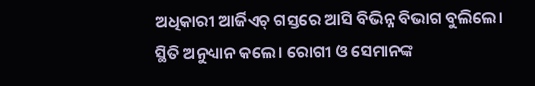ଅଧିକାରୀ ଆର୍ଜିଏଚ୍ ଗସ୍ତରେ ଆସି ବିଭିନ୍ନ ବିଭାଗ ବୁଲିଲେ। ସ୍ଥିତି ଅନୁଧ୍ୟାନ କଲେ। ରୋଗୀ ଓ ସେମାନଙ୍କ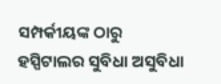ସମ୍ପର୍କୀୟଙ୍କ ଠାରୁ ହସ୍ପିଟାଲର ସୁବିଧା ଅସୁବିଧା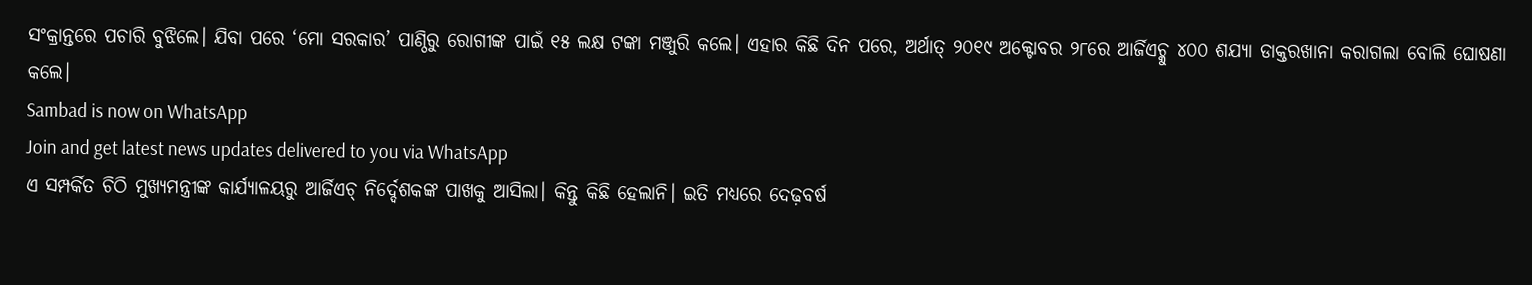ସଂକ୍ରାନ୍ତରେ ପଚାରି ବୁଝିଲେ। ଯିବା ପରେ ‘ମୋ ସରକାର’ ପାଣ୍ଠିରୁ ରୋଗୀଙ୍କ ପାଇଁ ୧୫ ଲକ୍ଷ ଟଙ୍କା ମଞ୍ଜୁରି କଲେ। ଏହାର କିଛି ଦିନ ପରେ, ଅର୍ଥାତ୍ ୨୦୧୯ ଅକ୍ଟୋବର ୨୮ରେ ଆର୍ଜିଏଚ୍କୁ ୪୦୦ ଶଯ୍ୟା ଡାକ୍ତରଖାନା କରାଗଲା ବୋଲି ଘୋଷଣା କଲେ।
Sambad is now on WhatsApp
Join and get latest news updates delivered to you via WhatsApp
ଏ ସମ୍ପର୍କିତ ଚିଠି ମୁଖ୍ୟମନ୍ତ୍ରୀଙ୍କ କାର୍ଯ୍ୟାଳୟରୁ ଆର୍ଜିଏଚ୍ ନିର୍ଦ୍ଦେଶକଙ୍କ ପାଖକୁ ଆସିଲା। କିନ୍ତୁ କିଛି ହେଲାନି। ଇତି ମଧ୍ୟରେ ଦେଢ଼ବର୍ଷ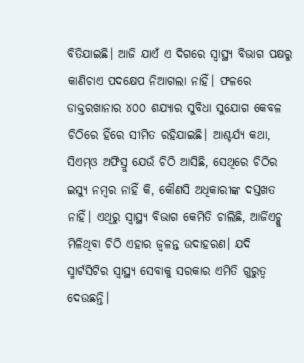ବିତିଯାଇଛି। ଆଜି ଯାଏଁ ଏ ଦିଗରେ ସ୍ବାସ୍ଥ୍ୟ ବିଭାଗ ପକ୍ଷରୁ କାଣିଚାଏ ପଦକ୍ଷେପ ନିଆଗଲା ନାହିଁ। ଫଳରେ ଡାକ୍ତରଖାନାର ୪୦୦ ଶଯ୍ୟାର ସୁବିଧା ସୁଯୋଗ କେବଳ ଚିଠିରେ ହିଁରେ ସୀମିତ ରହିଯାଇଛି। ଆଶ୍ଚର୍ଯ୍ୟ କଥା, ସିଏମ୍ଓ ଅଫିସ୍ରୁ ଯେଉଁ ଚିଠି ଆସିଛି, ସେଥିରେ ଚିଠିର ଇସ୍ୟୁ ନମ୍ବର ନାହିଁ କି, କୌଣସି ଅଧିକାରୀଙ୍କ ଦସ୍ତଖତ ନାହିଁ। ଏଥିରୁ ସ୍ବାସ୍ଥ୍ୟ ବିଭାଗ କେମିତି ଚାଲିଛି, ଆର୍ଜିଏଚ୍କୁ ମିଳିଥିବା ଚିଠି ଏହାର ଜ୍ବଳନ୍ତ ଉଦାହରଣ। ଯଦି ସ୍ମାର୍ଟସିଟିର ସ୍ବାସ୍ଥ୍ୟ ସେବାକୁ ସରକାର ଏମିତି ଗୁରୁତ୍ବ ଦେଉଛନ୍ତି।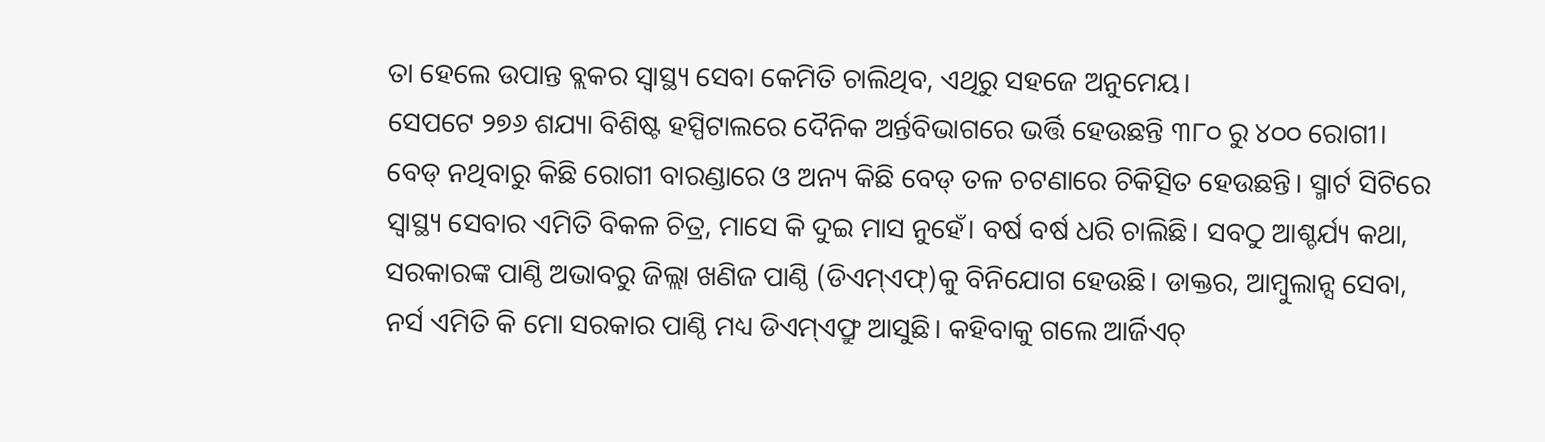ତା ହେଲେ ଉପାନ୍ତ ବ୍ଲକର ସ୍ବାସ୍ଥ୍ୟ ସେବା କେମିତି ଚାଲିଥିବ, ଏଥିରୁ ସହଜେ ଅନୁମେୟ।
ସେପଟେ ୨୭୬ ଶଯ୍ୟା ବିଶିଷ୍ଟ ହସ୍ପିଟାଲରେ ଦୈନିକ ଅର୍ନ୍ତବିଭାଗରେ ଭର୍ତ୍ତି ହେଉଛନ୍ତି ୩୮୦ ରୁ ୪୦୦ ରୋଗୀ। ବେଡ୍ ନଥିବାରୁ କିଛି ରୋଗୀ ବାରଣ୍ଡାରେ ଓ ଅନ୍ୟ କିଛି ବେଡ୍ ତଳ ଚଟଣାରେ ଚିକିତ୍ସିତ ହେଉଛନ୍ତି। ସ୍ମାର୍ଟ ସିଟିରେ ସ୍ବାସ୍ଥ୍ୟ ସେବାର ଏମିତି ବିକଳ ଚିତ୍ର, ମାସେ କି ଦୁଇ ମାସ ନୁହେଁ। ବର୍ଷ ବର୍ଷ ଧରି ଚାଲିଛି। ସବଠୁ ଆଶ୍ଚର୍ଯ୍ୟ କଥା, ସରକାରଙ୍କ ପାଣ୍ଠି ଅଭାବରୁ ଜିଲ୍ଲା ଖଣିଜ ପାଣ୍ଠି (ଡିଏମ୍ଏଫ୍)କୁ ବିନିଯୋଗ ହେଉଛି। ଡାକ୍ତର, ଆମ୍ବୁଲାନ୍ସ ସେବା, ନର୍ସ ଏମିତି କି ମୋ ସରକାର ପାଣ୍ଠି ମଧ୍ୟ ଡିଏମ୍ଏଫ୍ରୁ ଆସୁଛି। କହିବାକୁ ଗଲେ ଆର୍ଜିଏଚ୍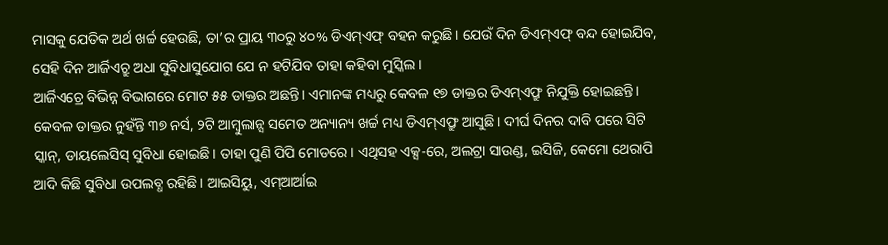ମାସକୁ ଯେତିକ ଅର୍ଥ ଖର୍ଚ୍ଚ ହେଉଛି, ତା’ର ପ୍ରାୟ ୩୦ରୁ ୪୦% ଡିଏମ୍ଏଫ୍ ବହନ କରୁଛି। ଯେଉଁ ଦିନ ଡିଏମ୍ଏଫ୍ ବନ୍ଦ ହୋଇଯିବ, ସେହି ଦିନ ଆର୍ଜିଏଚ୍ରୁ ଅଧା ସୁବିଧାସୁଯୋଗ ଯେ ନ ହଟିଯିବ ତାହା କହିବା ମୁସ୍କିଲ।
ଆର୍ଜିଏଚ୍ରେ ବିଭିନ୍ନ ବିଭାଗରେ ମୋଟ ୫୫ ଡାକ୍ତର ଅଛନ୍ତି। ଏମାନଙ୍କ ମଧ୍ୟରୁ କେବଳ ୧୭ ଡାକ୍ତର ଡିଏମ୍ଏଫ୍ରୁ ନିଯୁକ୍ତି ହୋଇଛନ୍ତି। କେବଳ ଡାକ୍ତର ନୁହଁନ୍ତି ୩୭ ନର୍ସ, ୨ଟି ଆମ୍ବୁଲାନ୍ସ ସମେତ ଅନ୍ୟାନ୍ୟ ଖର୍ଚ୍ଚ ମଧ୍ୟ ଡିଏମ୍ଏଫ୍ରୁ ଆସୁଛି। ଦୀର୍ଘ ଦିନର ଦାବି ପରେ ସିଟି ସ୍କାନ୍, ଡାୟଲେସିସ୍ ସୁବିଧା ହୋଇଛି। ତାହା ପୁଣି ପିପି ମୋଡରେ। ଏଥିସହ ଏକ୍ସ-ରେ, ଅଲଟ୍ରା ସାଉଣ୍ଡ, ଇସିଜି, କେମୋ ଥେରାପି ଆଦି କିଛି ସୁବିଧା ଉପଲବ୍ଧ ରହିଛି। ଆଇସିୟୁ, ଏମ୍ଆର୍ଆଇ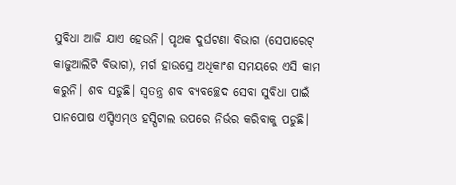ସୁବିଧା ଆଜି ଯାଏ ହେଉନି। ପୃଥକ ଦୁର୍ଘଟଣା ବିଭାଗ (ସେପାରେଟ୍ କାଜୁଆଲିଟି ବିଭାଗ), ମର୍ଗ ହାଉସ୍ରେ ଅଧିକାଂଶ ସମୟରେ ଏସି କାମ କରୁନି। ଶବ ସଡୁଛି। ସ୍ବତନ୍ତ୍ର ଶବ ବ୍ୟବଚ୍ଛେଦ ସେବା ସୁବିଧା ପାଇଁ ପାନପୋଷ ଏସ୍ଡିଏମ୍ଓ ହସ୍ପିଟାଲ ଉପରେ ନିର୍ଭର କରିବାକୁ ପଡୁଛି।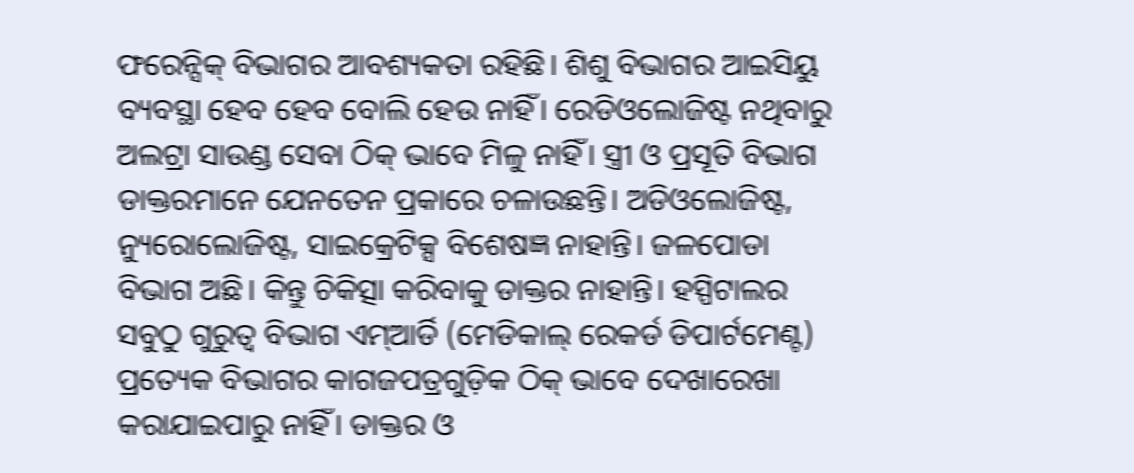ଫରେନ୍ସିକ୍ ବିଭାଗର ଆବଶ୍ୟକତା ରହିଛି। ଶିଶୁ ବିଭାଗର ଆଇସିୟୁ ବ୍ୟବସ୍ଥା ହେବ ହେବ ବୋଲି ହେଉ ନାହିଁ। ରେଡିଓଲୋଜିଷ୍ଟ ନଥିବାରୁ ଅଲଟ୍ରା ସାଉଣ୍ଡ ସେବା ଠିକ୍ ଭାବେ ମିଳୁ ନାହିଁ। ସ୍ତ୍ରୀ ଓ ପ୍ରସୂତି ବିଭାଗ ଡାକ୍ତରମାନେ ଯେନତେନ ପ୍ରକାରେ ଚଳାଉଛନ୍ତି। ଅଡିଓଲୋଜିଷ୍ଟ, ନ୍ୟୁରୋଲୋଜିଷ୍ଟ, ସାଇକ୍ରେଟିକ୍ସ ବିଶେଷଜ୍ଞ ନାହାନ୍ତି। ଜଳପୋଡା ବିଭାଗ ଅଛି। କିନ୍ତୁ ଚିକିତ୍ସା କରିବାକୁ ଡାକ୍ତର ନାହାନ୍ତି। ହସ୍ପିଟାଲର ସବୁଠୁ ଗୁରୁତ୍ବ ବିଭାଗ ଏମ୍ଆର୍ଡି (ମେଡିକାଲ୍ ରେକର୍ଡ ଡିପାର୍ଟମେଣ୍ଟ) ପ୍ରତ୍ୟେକ ବିଭାଗର କାଗଜପତ୍ରଗୁଡ଼ିକ ଠିକ୍ ଭାବେ ଦେଖାରେଖା କରାଯାଇପାରୁ ନାହିଁ। ଡାକ୍ତର ଓ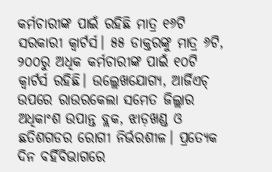କର୍ମଚାରୀଙ୍କ ପାଇଁ ରହିଛି ମାତ୍ର ୧୬ଟି ସରକାରୀ କ୍ବାର୍ଟର୍ସ। ୫୫ ଡାକ୍ତରଙ୍କୁ ମାତ୍ର ୬ଟି, ୨୦୦ରୁ ଅଧିକ କର୍ମଚାରୀଙ୍କ ପାଇଁ ୧୦ଟି କ୍ବାର୍ଟର୍ସ ରହିଛି। ଉଲ୍ଲେଖଯୋଗ୍ୟ, ଆର୍ଜିଏଚ୍ ଉପରେ ରାଉରକେଲା ସମେତ ଜିଲ୍ଲାର ଅଧିକାଂଶ ଉପାନ୍ତ ବ୍ଲକ, ଝାଡ଼ଖଣ୍ଡ ଓ ଛତିଶଗଡର ରୋଗୀ ନିର୍ଭରଶୀଳ। ପ୍ରତ୍ୟେକ ଦିନ ବର୍ହିବିଭାଗରେ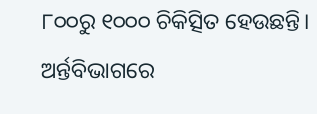୮୦୦ରୁ ୧୦୦୦ ଚିକିତ୍ସିତ ହେଉଛନ୍ତି। ଅର୍ନ୍ତବିଭାଗରେ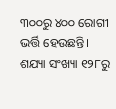୩୦୦ରୁ ୪୦୦ ରୋଗୀ ଭର୍ତ୍ତି ହେଉଛନ୍ତି। ଶଯ୍ୟା ସଂଖ୍ୟା ୧୨୮ରୁ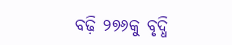ବଢ଼ି ୨୭୬କୁ ବୃଦ୍ଧି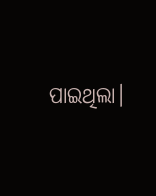ପାଇଥିଲା।